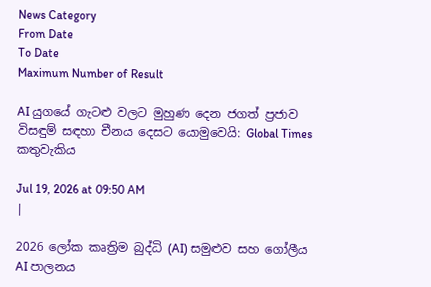News Category
From Date
To Date
Maximum Number of Result

AI යුගයේ ගැටළු වලට මුහුණ දෙන ජගත් ප්‍රජාව විසඳුම් සඳහා චීනය දෙසට යොමුවෙයි: Global Times කතුවැකිය

Jul 19, 2026 at 09:50 AM
|

2026 ලෝක කෘත්‍රිම බුද්ධි (AI) සමුළුව සහ ගෝලීය AI පාලනය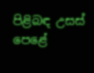පිළිබඳ උසස් පෙළේ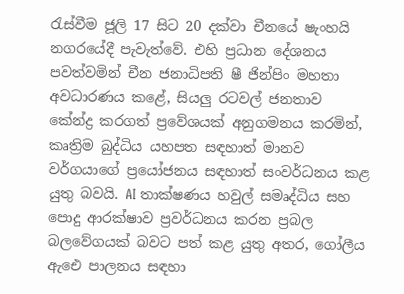රැස්වීම ජූලි 17 සිට 20 දක්වා චීනයේ ෂැංහයි නගරයේදී පැවැත්වේ. එහි ප්‍රධාන දේශනය පවත්වමින් චීන ජනාධිපති ෂී ජින්පිං මහතා අවධාරණය කළේ, සියලු රටවල් ජනතාව කේන්ද්‍ර කරගත් ප්‍රවේශයක් අනුගමනය කරමින්, කෘත්‍රිම බුද්ධිය යහපත සඳහාත් මානව වර්ගයාගේ ප්‍රයෝජනය සඳහාත් සංවර්ධනය කළ යුතු බවයි. AI තාක්ෂණය හවුල් සමෘද්ධිය සහ පොදු ආරක්ෂාව ප්‍රවර්ධනය කරන ප්‍රබල බලවේගයක් බවට පත් කළ යුතු අතර, ගෝලීය ඇඓ පාලනය සඳහා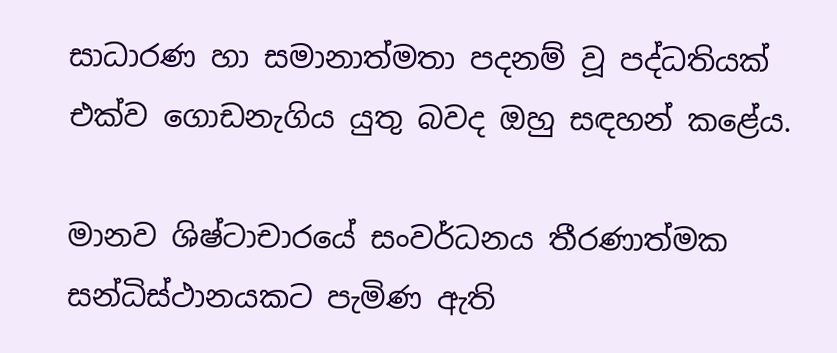සාධාරණ හා සමානාත්මතා පදනම් වූ පද්ධතියක් එක්ව ගොඩනැගිය යුතු බවද ඔහු සඳහන් කළේය.

මානව ශිෂ්ටාචාරයේ සංවර්ධනය තීරණාත්මක සන්ධිස්ථානයකට පැමිණ ඇති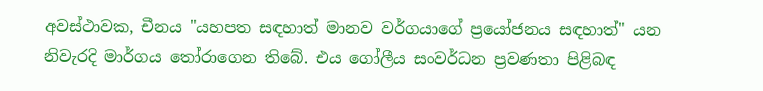අවස්ථාවක, චීනය "යහපත සඳහාත් මානව වර්ගයාගේ ප්‍රයෝජනය සඳහාත්" යන නිවැරදි මාර්ගය තෝරාගෙන තිබේ. එය ගෝලීය සංවර්ධන ප්‍රවණතා පිළිබඳ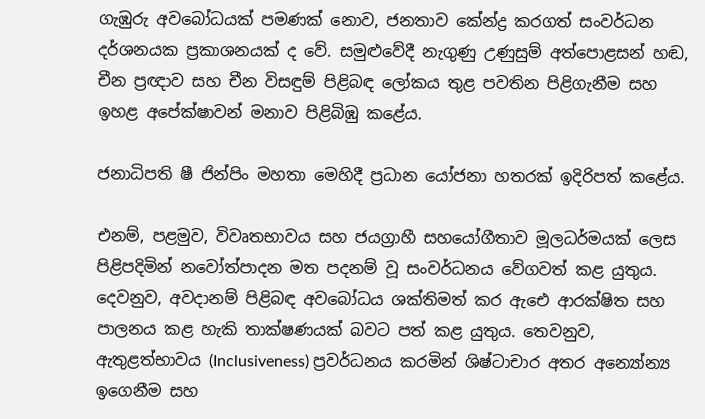ගැඹුරු අවබෝධයක් පමණක් නොව, ජනතාව කේන්ද්‍ර කරගත් සංවර්ධන දර්ශනයක ප්‍රකාශනයක් ද වේ. සමුළුවේදී නැගුණු උණුසුම් අත්පොළසන් හඬ, චීන ප්‍රඥාව සහ චීන විසඳුම් පිළිබඳ ලෝකය තුළ පවතින පිළිගැනීම සහ ඉහළ අපේක්ෂාවන් මනාව පිළිබිඹු කළේය.

ජනාධිපති ෂී ජින්පිං මහතා මෙහිදී ප්‍රධාන යෝජනා හතරක් ඉදිරිපත් කළේය.

එනම්, පළමුව, විවෘතභාවය සහ ජයග්‍රාහී සහයෝගීතාව මූලධර්මයක් ලෙස පිළිපදිමින් නවෝත්පාදන මත පදනම් වූ සංවර්ධනය වේගවත් කළ යුතුය. දෙවනුව, අවදානම් පිළිබඳ අවබෝධය ශක්තිමත් කර ඇඓ ආරක්ෂිත සහ පාලනය කළ හැකි තාක්ෂණයක් බවට පත් කළ යුතුය. තෙවනුව, ඇතුළත්භාවය (Inclusiveness) ප්‍රවර්ධනය කරමින් ශිෂ්ටාචාර අතර අන්‍යෝන්‍ය ඉගෙනීම සහ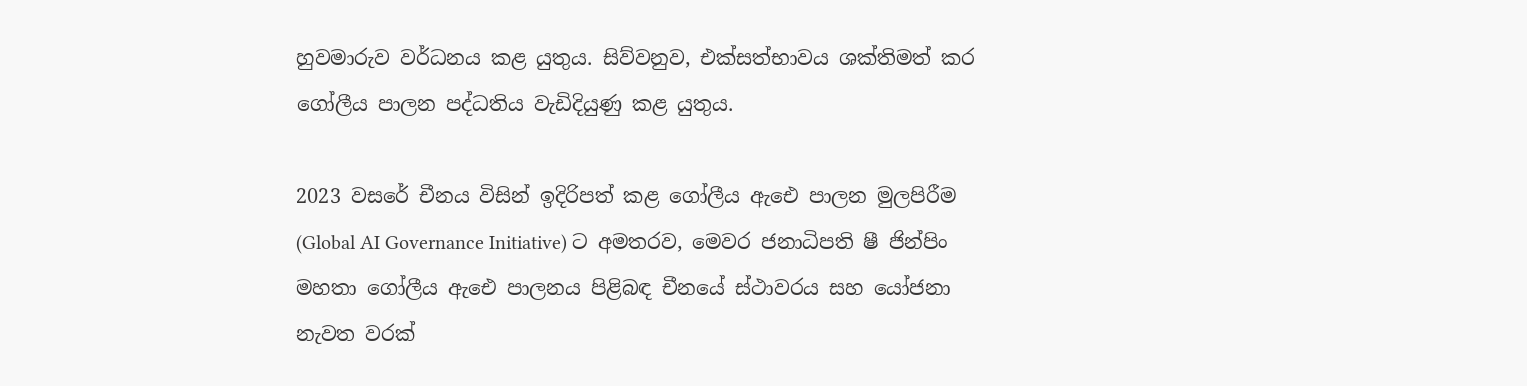හුවමාරුව වර්ධනය කළ යුතුය. සිව්වනුව, එක්සත්භාවය ශක්තිමත් කර ගෝලීය පාලන පද්ධතිය වැඩිදියුණු කළ යුතුය.

2023 වසරේ චීනය විසින් ඉදිරිපත් කළ ගෝලීය ඇඓ පාලන මුලපිරීම (Global AI Governance Initiative) ට අමතරව, මෙවර ජනාධිපති ෂී ජින්පිං මහතා ගෝලීය ඇඓ පාලනය පිළිබඳ චීනයේ ස්ථාවරය සහ යෝජනා නැවත වරක්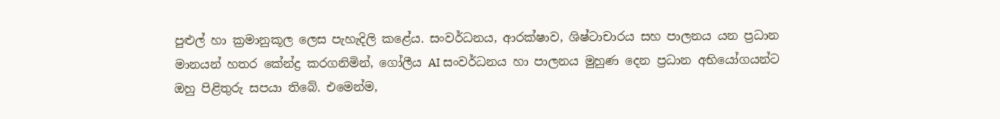පුළුල් හා ක්‍රමානුකූල ලෙස පැහැදිලි කළේය. සංවර්ධනය, ආරක්ෂාව, ශිෂ්ටාචාරය සහ පාලනය යන ප්‍රධාන මානයන් හතර කේන්ද්‍ර කරගනිමින්, ගෝලීය AI සංවර්ධනය හා පාලනය මුහුණ දෙන ප්‍රධාන අභියෝගයන්ට ඔහු පිළිතුරු සපයා තිබේ. එමෙන්ම,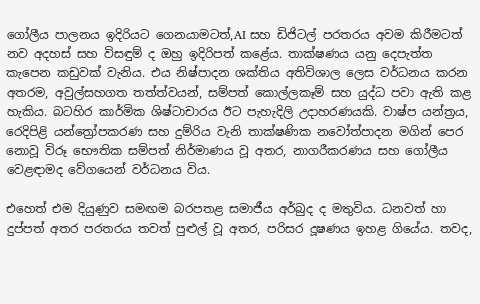ගෝලීය පාලනය ඉදිරියට ගෙනයාමටත්,AI සහ ඩිජිටල් පරතරය අවම කිරීමටත් නව අදහස් සහ විසඳුම් ද ඔහු ඉදිරිපත් කළේය. තාක්ෂණය යනු දෙපැත්ත කැපෙන කඩුවක් වැනිය. එය නිෂ්පාදන ශක්තිය අතිවිශාල ලෙස වර්ධනය කරන අතරම, අවුල්සහගත තත්ත්වයන්, සම්පත් කොල්ලකෑම් සහ යුද්ධ පවා ඇති කළ හැකිය. බටහිර කාර්මික ශිෂ්ටාචාරය ඊට පැහැදිලි උදාහරණයකි. වාෂ්ප යන්ත්‍රය, රෙදිපිළි යන්ත්‍රෝපකරණ සහ දුම්රිය වැනි තාක්ෂණික නවෝත්පාදන මගින් පෙර නොවූ විරූ භෞතික සම්පත් නිර්මාණය වූ අතර, නාගරීකරණය සහ ගෝලීය වෙළඳාමද වේගයෙන් වර්ධනය විය.

එහෙත් එම දියුණුව සමඟම බරපතළ සමාජීය අර්බුද ද මතුවිය. ධනවත් හා දුප්පත් අතර පරතරය තවත් පුළුල් වූ අතර, පරිසර දූෂණය ඉහළ ගියේය. තවද,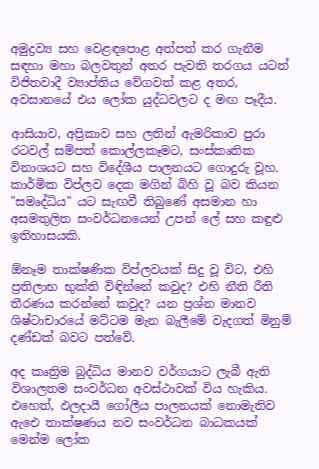අමුද්‍රව්‍ය සහ වෙළඳපොළ අත්පත් කර ගැනීම සඳහා මහා බලවතුන් අතර පැවති තරගය යටත් විජිතවාදී ව්‍යාප්තිය වේගවත් කළ අතර, අවසානයේ එය ලෝක යුද්ධවලට ද මඟ පෑදීය.

ආසියාව, අප්‍රිකාව සහ ලතින් ඇමරිකාව පුරා රටවල් සම්පත් කොල්ලකෑමට, සංස්කෘතික විනාශයට සහ විදේශීය පාලනයට ගොදුරු වූහ. කාර්මික විප්ලව දෙක මගින් බිහි වූ බව කියන "සමෘද්ධිය" යට සැඟවී තිබුණේ අසමාන හා අසමතුලිත සංවර්ධනයෙන් උපන් ලේ සහ කඳුළු ඉතිහාසයකි.

ඕනෑම තාක්ෂණික විප්ලවයක් සිදු වූ විට, එහි ප්‍රතිලාභ භුක්ති විඳින්නේ කවුද? එහි නීති රීති තීරණය කරන්නේ කවුද? යන ප්‍රශ්න මානව ශිෂ්ටාචාරයේ මට්ටම මැන බැලීමේ වැදගත් මිනුම් දණ්ඩක් බවට පත්වේ.

අද කෘත්‍රිම බුද්ධිය මානව වර්ගයාට ලැබී ඇති විශාලතම සංවර්ධන අවස්ථාවක් විය හැකිය. එහෙත්, ඵලදායී ගෝලීය පාලනයක් නොමැතිව ඇඓ තාක්ෂණය නව සංවර්ධන බාධකයක් මෙන්ම ලෝක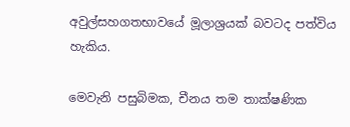අවුල්සහගතභාවයේ මූලාශ්‍රයක් බවටද පත්විය හැකිය.

මෙවැනි පසුබිමක, චීනය තම තාක්ෂණික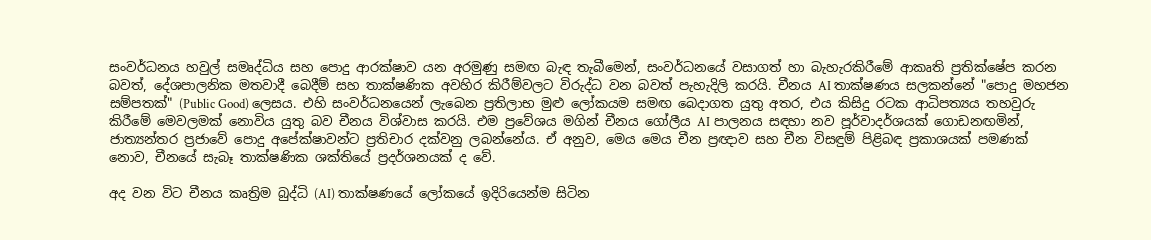සංවර්ධනය හවුල් සමෘද්ධිය සහ පොදු ආරක්ෂාව යන අරමුණු සමඟ බැඳ තැබීමෙන්, සංවර්ධනයේ වසාගත් හා බැහැරකිරීමේ ආකෘති ප්‍රතික්ෂේප කරන බවත්, දේශපාලනික මතවාදී බෙදීම් සහ තාක්ෂණික අවහිර කිරීම්වලට විරුද්ධ වන බවත් පැහැදිලි කරයි. චීනය AI තාක්ෂණය සලකන්නේ "පොදු මහජන සම්පතක්" (Public Good) ලෙසය. එහි සංවර්ධනයෙන් ලැබෙන ප්‍රතිලාභ මුළු ලෝකයම සමඟ බෙදාගත යුතු අතර, එය කිසිදු රටක ආධිපත්‍යය තහවුරු කිරීමේ මෙවලමක් නොවිය යුතු බව චීනය විශ්වාස කරයි. එම ප්‍රවේශය මගින් චීනය ගෝලීය AI පාලනය සඳහා නව පූර්වාදර්ශයක් ගොඩනඟමින්, ජාත්‍යන්තර ප්‍රජාවේ පොදු අපේක්ෂාවන්ට ප්‍රතිචාර දක්වනු ලබන්නේය. ඒ අනුව, මෙය මෙය චීන ප්‍රඥාව සහ චීන විසඳුම් පිළිබඳ ප්‍රකාශයක් පමණක් නොව, චීනයේ සැබෑ තාක්ෂණික ශක්තියේ ප්‍රදර්ශනයක් ද වේ.

අද වන විට චීනය කෘත්‍රිම බුද්ධි (AI) තාක්ෂණයේ ලෝකයේ ඉදිරියෙන්ම සිටින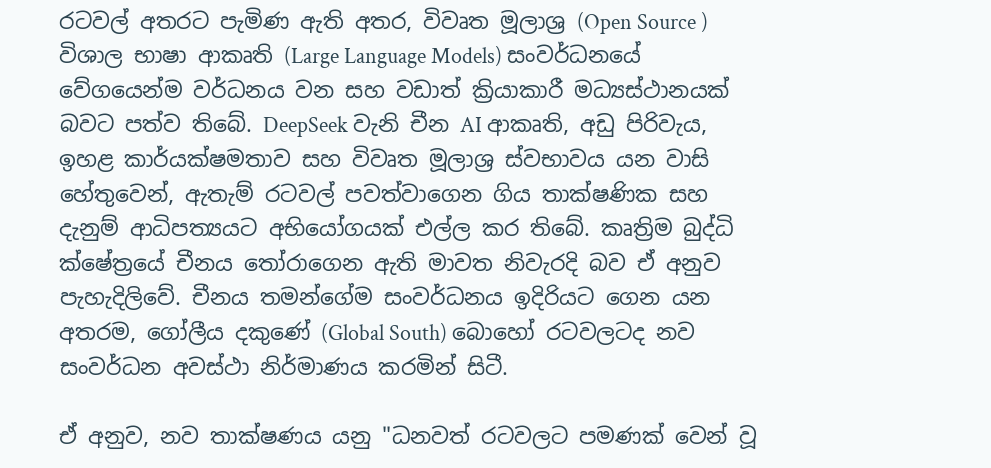රටවල් අතරට පැමිණ ඇති අතර, විවෘත මූලාශ්‍ර (Open Source ) විශාල භාෂා ආකෘති (Large Language Models) සංවර්ධනයේ වේගයෙන්ම වර්ධනය වන සහ වඩාත් ක්‍රියාකාරී මධ්‍යස්ථානයක් බවට පත්ව තිබේ. DeepSeek වැනි චීන AI ආකෘති, අඩු පිරිවැය, ඉහළ කාර්යක්ෂමතාව සහ විවෘත මූලාශ්‍ර ස්වභාවය යන වාසි හේතුවෙන්, ඇතැම් රටවල් පවත්වාගෙන ගිය තාක්ෂණික සහ දැනුම් ආධිපත්‍යයට අභියෝගයක් එල්ල කර තිබේ. කෘත්‍රිම බුද්ධි ක්ෂේත්‍රයේ චීනය තෝරාගෙන ඇති මාවත නිවැරදි බව ඒ අනුව පැහැදිලිවේ. චීනය තමන්ගේම සංවර්ධනය ඉදිරියට ගෙන යන අතරම, ගෝලීය දකුණේ (Global South) බොහෝ රටවලටද නව සංවර්ධන අවස්ථා නිර්මාණය කරමින් සිටී.

ඒ අනුව, නව තාක්ෂණය යනු "ධනවත් රටවලට පමණක් වෙන් වූ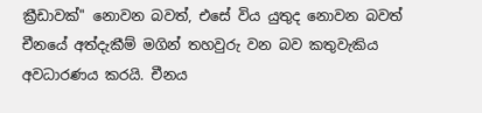ක්‍රීඩාවක්" නොවන බවත්, එසේ විය යුතුද නොවන බවත් චීනයේ අත්දැකීම් මගින් තහවුරු වන බව කතුවැකිය අවධාරණය කරයි. චීනය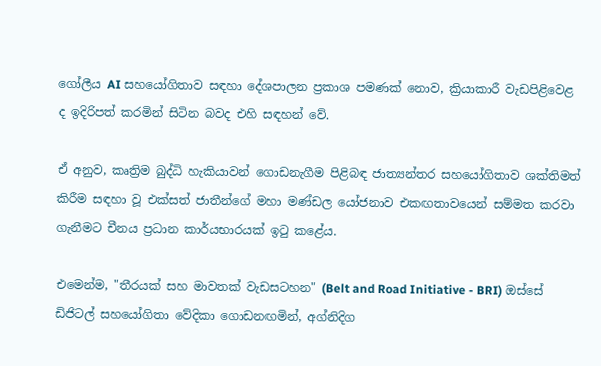ගෝලීය AI සහයෝගිතාව සඳහා දේශපාලන ප්‍රකාශ පමණක් නොව, ක්‍රියාකාරී වැඩපිළිවෙළ ද ඉදිරිපත් කරමින් සිටින බවද එහි සඳහන් වේ.

ඒ අනුව, කෘත්‍රිම බුද්ධි හැකියාවන් ගොඩනැගීම පිළිබඳ ජාත්‍යන්තර සහයෝගිතාව ශක්තිමත් කිරීම සඳහා වූ එක්සත් ජාතීන්ගේ මහා මණ්ඩල යෝජනාව එකඟතාවයෙන් සම්මත කරවා ගැනීමට චීනය ප්‍රධාන කාර්යභාරයක් ඉටු කළේය.

එමෙන්ම, "තීරයක් සහ මාවතක් වැඩසටහන" (Belt and Road Initiative - BRI) ඔස්සේ ඩිජිටල් සහයෝගිතා වේදිකා ගොඩනඟමින්, අග්නිදිග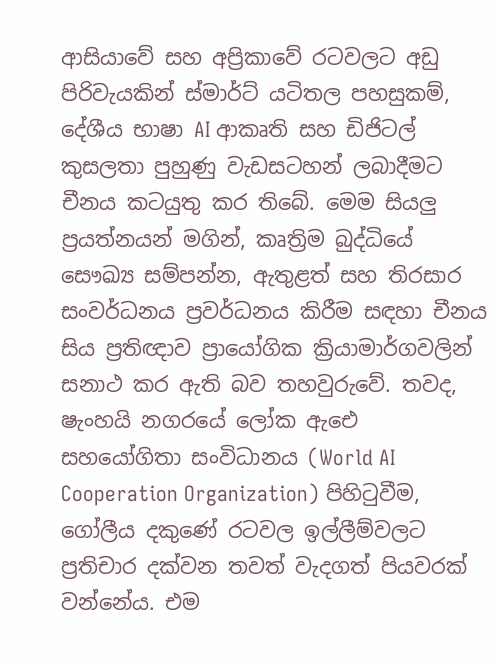ආසියාවේ සහ අප්‍රිකාවේ රටවලට අඩු පිරිවැයකින් ස්මාර්ට් යටිතල පහසුකම්, දේශීය භාෂා AI ආකෘති සහ ඩිජිටල් කුසලතා පුහුණු වැඩසටහන් ලබාදීමට චීනය කටයුතු කර තිබේ. මෙම සියලු ප්‍රයත්නයන් මගින්, කෘත්‍රිම බුද්ධියේ සෞඛ්‍ය සම්පන්න, ඇතුළත් සහ තිරසාර සංවර්ධනය ප්‍රවර්ධනය කිරීම සඳහා චීනය සිය ප්‍රතිඥාව ප්‍රායෝගික ක්‍රියාමාර්ගවලින් සනාථ කර ඇති බව තහවුරුවේ. තවද, ෂැංහයි නගරයේ ලෝක ඇඓ සහයෝගිතා සංවිධානය (World AI Cooperation Organization) පිහිටුවීම, ගෝලීය දකුණේ රටවල ඉල්ලීම්වලට ප්‍රතිචාර දක්වන තවත් වැදගත් පියවරක් වන්නේය. එම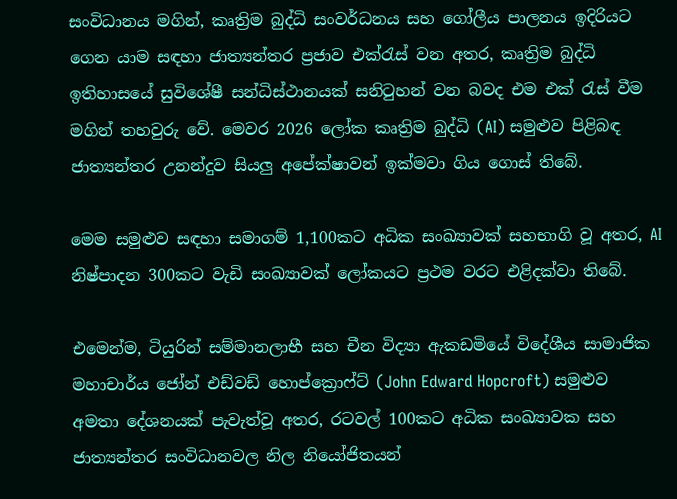සංවිධානය මගින්, කෘත්‍රිම බුද්ධි සංවර්ධනය සහ ගෝලීය පාලනය ඉදිරියට ගෙන යාම සඳහා ජාත්‍යන්තර ප්‍රජාව එක්රැස් වන අතර, කෘත්‍රිම බුද්ධි ඉතිහාසයේ සුවිශේෂී සන්ධිස්ථානයක් සනිටුහන් වන බවද එම එක් රැස් වීම මගින් තහවුරු වේ. මෙවර 2026 ලෝක කෘත්‍රිම බුද්ධි (AI) සමුළුව පිළිබඳ ජාත්‍යන්තර උනන්දුව සියලු අපේක්ෂාවන් ඉක්මවා ගිය ගොස් තිබේ.

මෙම සමුළුව සඳහා සමාගම් 1,100කට අධික සංඛ්‍යාවක් සහභාගි වූ අතර, AI නිෂ්පාදන 300කට වැඩි සංඛ්‍යාවක් ලෝකයට ප්‍රථම වරට එළිදක්වා තිබේ.

එමෙන්ම, ටියුරින් සම්මානලාභී සහ චීන විද්‍යා ඇකඩමියේ විදේශීය සාමාජික මහාචාර්ය ජෝන් එඩ්වඩ් හොප්ක්‍රොෆ්ට් (John Edward Hopcroft) සමුළුව අමතා දේශනයක් පැවැත්වූ අතර, රටවල් 100කට අධික සංඛ්‍යාවක සහ ජාත්‍යන්තර සංවිධානවල නිල නියෝජිතයන්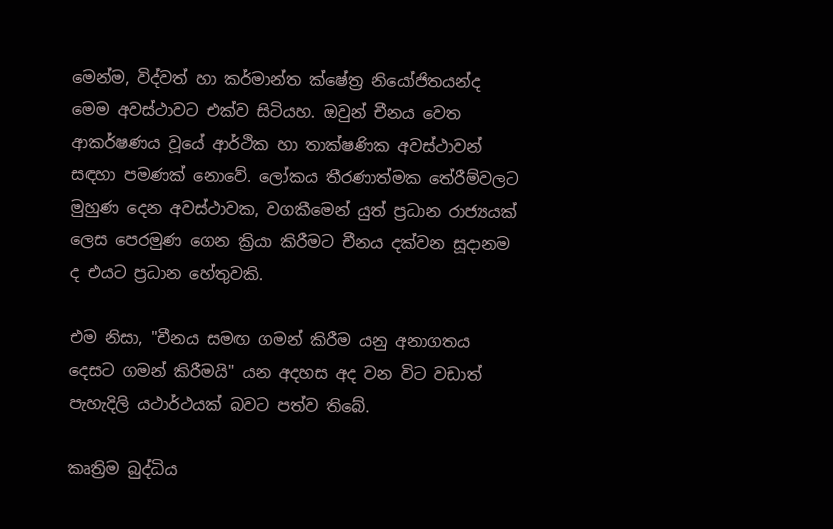මෙන්ම, විද්වත් හා කර්මාන්ත ක්ෂේත්‍ර නියෝජිතයන්ද මෙම අවස්ථාවට එක්ව සිටියහ. ඔවුන් චීනය වෙත ආකර්ෂණය වූයේ ආර්ථික හා තාක්ෂණික අවස්ථාවන් සඳහා පමණක් නොවේ. ලෝකය තීරණාත්මක තේරීම්වලට මුහුණ දෙන අවස්ථාවක, වගකීමෙන් යුත් ප්‍රධාන රාජ්‍යයක් ලෙස පෙරමුණ ගෙන ක්‍රියා කිරීමට චීනය දක්වන සූදානම ද එයට ප්‍රධාන හේතුවකි.

එම නිසා, "චීනය සමඟ ගමන් කිරීම යනු අනාගතය දෙසට ගමන් කිරීමයි" යන අදහස අද වන විට වඩාත් පැහැදිලි යථාර්ථයක් බවට පත්ව තිබේ.

කෘත්‍රිම බුද්ධිය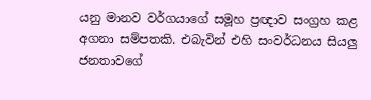යනු මානව වර්ගයාගේ සමූහ ප්‍රඥාව සංග්‍රහ කළ අගනා සම්පතකි. එබැවින් එහි සංවර්ධනය සියලු ජනතාවගේ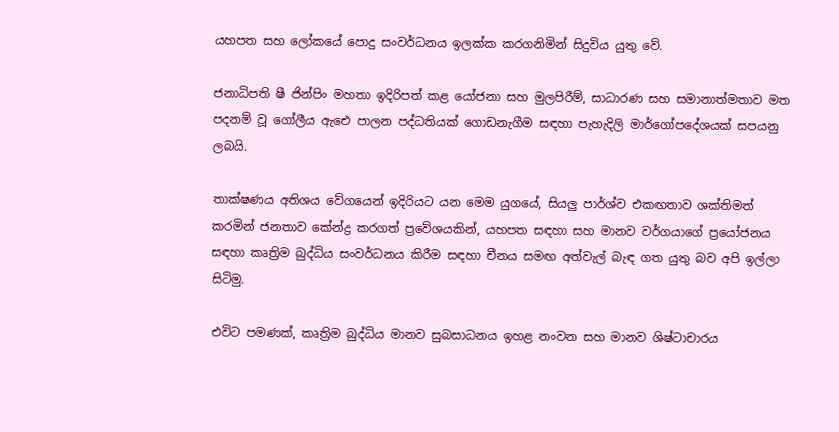යහපත සහ ලෝකයේ පොදු සංවර්ධනය ඉලක්ක කරගනිමින් සිදුවිය යුතු වේ.

ජනාධිපති ෂී ජින්පිං මහතා ඉදිරිපත් කළ යෝජනා සහ මුලපිරීම්, සාධාරණ සහ සමානාත්මතාව මත පදනම් වූ ගෝලීය ඇඓ පාලන පද්ධතියක් ගොඩනැගීම සඳහා පැහැදිලි මාර්ගෝපදේශයක් සපයනු ලබයි.

තාක්ෂණය අතිශය වේගයෙන් ඉදිරියට යන මෙම යුගයේ, සියලු පාර්ශ්ව එකඟතාව ශක්තිමත් කරමින් ජනතාව කේන්ද්‍ර කරගත් ප්‍රවේශයකින්, යහපත සඳහා සහ මානව වර්ගයාගේ ප්‍රයෝජනය සඳහා කෘත්‍රිම බුද්ධිය සංවර්ධනය කිරීම සඳහා චීනය සමඟ අත්වැල් බැඳ ගත යුතු බව අපි ඉල්ලා සිටිමු.

එවිට පමණක්, කෘත්‍රිම බුද්ධිය මානව සුබසාධනය ඉහළ නංවන සහ මානව ශිෂ්ටාචාරය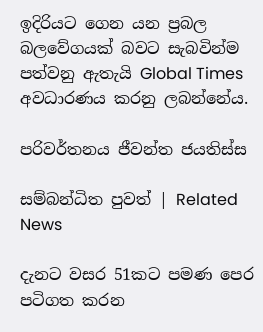ඉදිරියට ගෙන යන ප්‍රබල බලවේගයක් බවට සැබවින්ම පත්වනු ඇතැයි Global Times අවධාරණය කරනු ලබන්නේය.

පරිවර්තනය ජීවන්ත ජයතිස්ස

සම්බන්ධිත පුවත් | Related News

දැනට වසර 51කට පමණ පෙර පටිගත කරන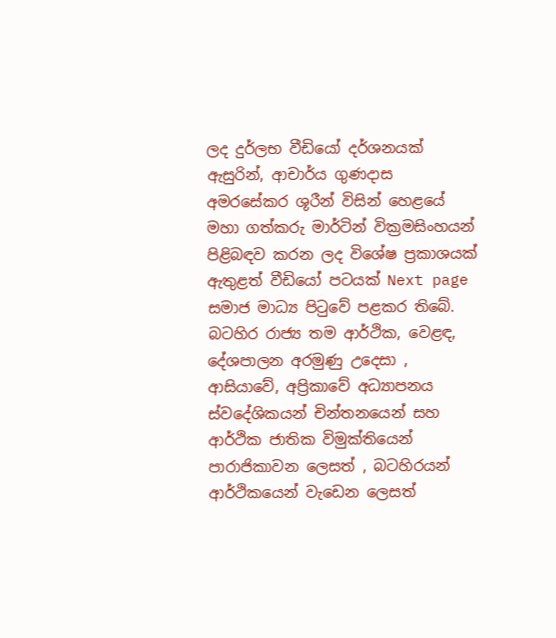ලද දුර්ලභ වීඩියෝ දර්ශනයක් ඇසුරින්, ආචාර්ය ගුණදාස අමරසේකර ශූරීන් විසින් හෙළයේ මහා ගත්කරු මාර්ටින් වික්‍රමසිංහයන් පිළිබඳව කරන ලද විශේෂ ප්‍රකාශයක් ඇතුළත් වීඩියෝ පටයක් Next page සමාජ මාධ්‍ය පිටුවේ පළකර තිබේ.
බටහිර රාජ්‍ය තම ආර්ථික, වෙළඳ, දේශපාලන අරමුණු උදෙසා , ආසියාවේ, අප්‍රිකාවේ අධ්‍යාපනය ස්වදේශිකයන් චින්තනයෙන් සහ ආර්ථික ජාතික විමුක්තියෙන් පාරාජිකාවන ලෙසත් , බටහිරයන් ආර්ථිකයෙන් වැඩෙන ලෙසත්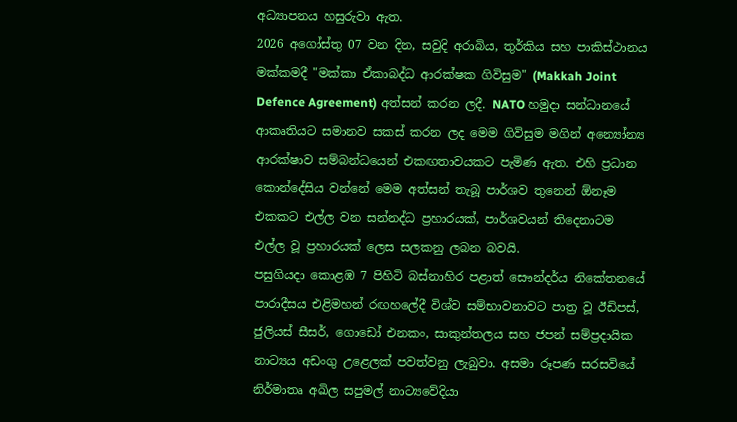අධ්‍යාපනය හසුරුවා ඇත.
2026 අගෝස්තු 07 වන දින, සවුදි අරාබිය, තුර්කිය සහ පාකිස්ථානය මක්කමදී "මක්කා ඒකාබද්ධ ආරක්ෂක ගිවිසුම" (Makkah Joint Defence Agreement) අත්සන් කරන ලදී. NATO හමුදා සන්ධානයේ ආකෘතියට සමානව සකස් කරන ලද මෙම ගිවිසුම මගින් අන්‍යෝන්‍ය ආරක්ෂාව සම්බන්ධයෙන් එකඟතාවයකට පැමිණ ඇත. එහි ප්‍රධාන කොන්දේසිය වන්නේ මෙම අත්සන් තැබූ පාර්ශව තුනෙන් ඕනෑම එකකට එල්ල වන සන්නද්ධ ප්‍රහාරයක්, පාර්ශවයන් තිදෙනාටම එල්ල වූ ප්‍රහාරයක් ලෙස සලකනු ලබන බවයි.
පසුගියදා කොළඹ 7 පිහිටි බස්නාහිර පළාත් සෞන්දර්ය නිකේතනයේ පාරාදීසය එළිමහන් රඟහලේදී විශ්ව සම්භාවනාවට පාත්‍ර වූ ඊඩිපස්, ජුලියස් සීසර්, ගොඩෝ එනකං, සාකුන්තලය සහ ජපන් සම්ප්‍රදායික නාට්‍යය අඩංගු උළෙලක් පවත්වනු ලැබුවා. අසමා රූපණ සරසවියේ නිර්මාතෘ අඛිල සපුමල් නාට්‍යවේදියා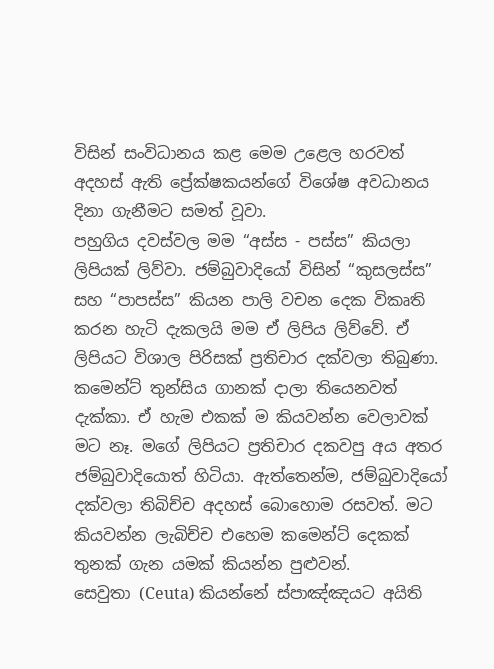විසින් සංවිධානය කළ මෙම උළෙල හරවත් අදහස් ඇති ප්‍රේක්ෂකයන්ගේ විශේෂ අවධානය දිනා ගැනීමට සමත් වූවා.
පහුගිය දවස්වල මම “අස්ස - පස්ස” කියලා ලිපියක් ලිව්වා. ජම්බුවාදියෝ විසින් “කුසලස්ස” සහ “පාපස්ස” කියන පාලි වචන දෙක විකෘති කරන හැටි දැකලයි මම ඒ ලිපිය ලිව්වේ. ඒ ලිපියට විශාල පිරිසක් ප්‍රතිචාර දක්වලා තිබුණා. කමෙන්ට් තුන්සිය ගානක් දාලා තියෙනවත් දැක්කා. ඒ හැම එකක් ම කියවන්න වෙලාවක් මට නෑ. මගේ ලිපියට ප්‍රතිචාර දකවපු අය අතර ජම්බුවාදියොත් හිටියා. ඇත්තෙන්ම, ජම්බුවාදියෝ දක්වලා තිබිච්ච අදහස් බොහොම රසවත්. මට කියවන්න ලැබිච්ච එහෙම කමෙන්ට් දෙකක් තුනක් ගැන යමක් කියන්න පුළුවන්.
සෙවුතා (Ceuta) කියන්නේ ස්පාඤ්ඤයට අයිති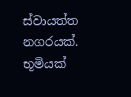ස්වායත්ත නගරයක්. භූමියක්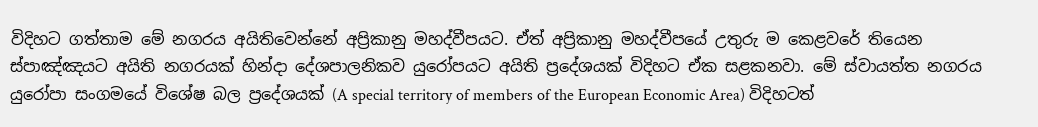විදිහට ගත්තාම මේ නගරය අයිතිවෙන්නේ අප්‍රිකානු මහද්වීපයට. ඒත් අප්‍රිකානු මහද්වීපයේ උතුරු ම කෙළවරේ තියෙන ස්පාඤ්ඤයට අයිති නගරයක් හින්දා දේශපාලනිකව යුරෝපයට අයිති ප්‍රදේශයක් විදිහට ඒක සළකනවා. මේ ස්වායත්ත නගරය යුරෝපා සංගමයේ විශේෂ බල ප්‍රදේශයක් (A special territory of members of the European Economic Area) විදිහටත්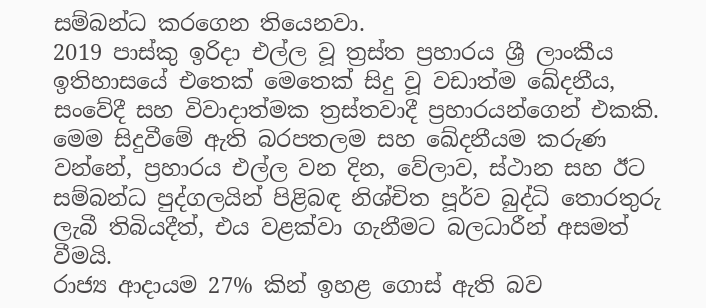සම්බන්ධ කරගෙන තියෙනවා.
2019 පාස්කු ඉරිදා එල්ල වූ ත්‍රස්ත ප්‍රහාරය ශ්‍රී ලාංකීය ඉතිහාසයේ එතෙක් මෙතෙක් සිදු වූ වඩාත්ම ඛේදනීය, සංවේදී සහ විවාදාත්මක ත්‍රස්තවාදී ප්‍රහාරයන්ගෙන් එකකි. මෙම සිදුවීමේ ඇති බරපතලම සහ ඛේදනීයම කරුණ වන්නේ, ප්‍රහාරය එල්ල වන දින, වේලාව, ස්ථාන සහ ඊට සම්බන්ධ පුද්ගලයින් පිළිබඳ නිශ්චිත පූර්ව බුද්ධි තොරතුරු ලැබී තිබියදීත්, එය වළක්වා ගැනීමට බලධාරීන් අසමත් වීමයි.
රාජ්‍ය ආදායම 27% කින් ඉහළ ගොස් ඇති බව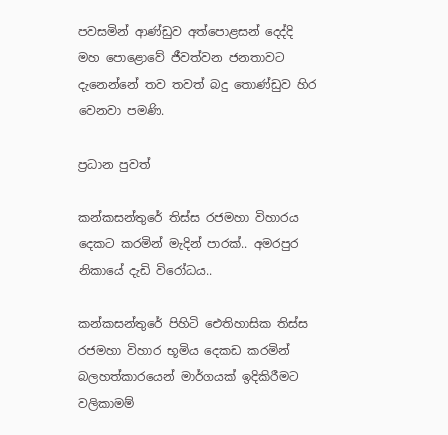පවසමින් ආණ්ඩුව අත්පොළසන් දෙද්දි මහ පොළොවේ ජීවත්වන ජනතාවට දැනෙන්නේ තව තවත් බදු තොණ්ඩුව හිර වෙනවා පමණි.

ප්‍රධාන පුවත්

කන්කසන්තුරේ තිස්ස රජමහා විහාරය දෙකට කරමින් මැදින් පාරක්.. අමරපුර නිකායේ දැඩි විරෝධය..

කන්කසන්තුරේ පිහිටි ඓතිහාසික තිස්ස රජමහා විහාර භූමිය දෙකඩ කරමින් බලහත්කාරයෙන් මාර්ගයක් ඉදිකිරීමට වලිකාමම්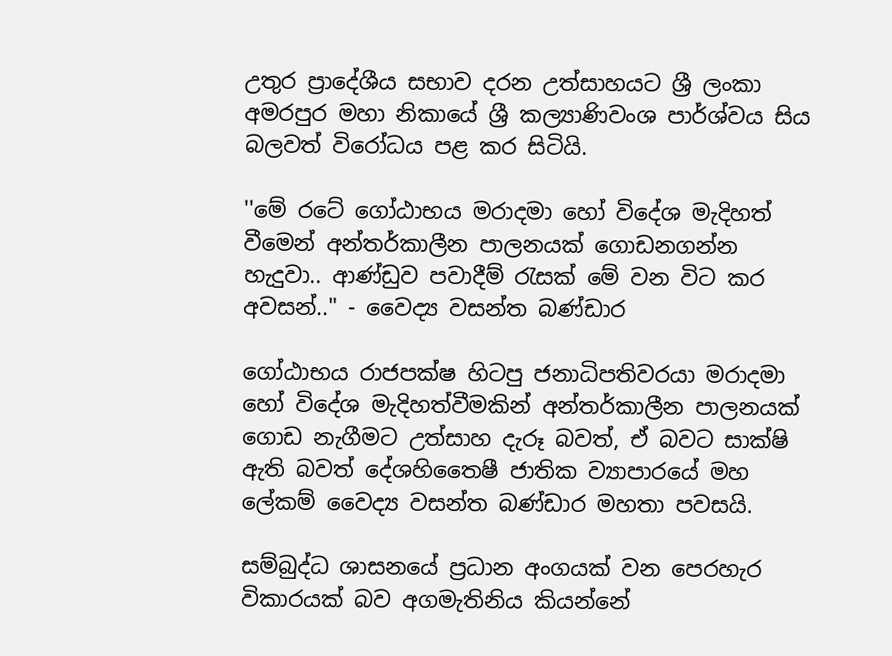උතුර ප්‍රාදේශීය සභාව දරන උත්සාහයට ශ්‍රී ලංකා අමරපුර මහා නිකායේ ශ්‍රී කල්‍යාණිවංශ පාර්ශ්වය සිය බලවත් විරෝධය පළ කර සිටියි.

''මේ රටේ ගෝඨාභය මරාදමා හෝ විදේශ මැදිහත් වීමෙන් අන්තර්කාලීන පාලනයක් ගොඩනගන්න හැදුවා.. ආණ්ඩුව පවාදීම් රැසක් මේ වන විට කර අවසන්.." - වෛද්‍ය වසන්ත බණ්ඩාර

ගෝඨාභය රාජපක්ෂ හිටපු ජනාධිපතිවරයා මරාදමා හෝ විදේශ මැදිහත්වීමකින් අන්තර්කාලීන පාලනයක් ගොඩ නැගීමට උත්සාහ දැරූ බවත්, ඒ බවට සාක්ෂි ඇති බවත් දේශහිතෛෂී ජාතික ව්‍යාපාරයේ මහ ලේකම් වෛද්‍ය වසන්ත බණ්ඩාර මහතා පවසයි.

සම්බුද්ධ ශාසනයේ ප්‍රධාන අංගයක් වන පෙරහැර විකාරයක් බව අගමැතිනිය කියන්නේ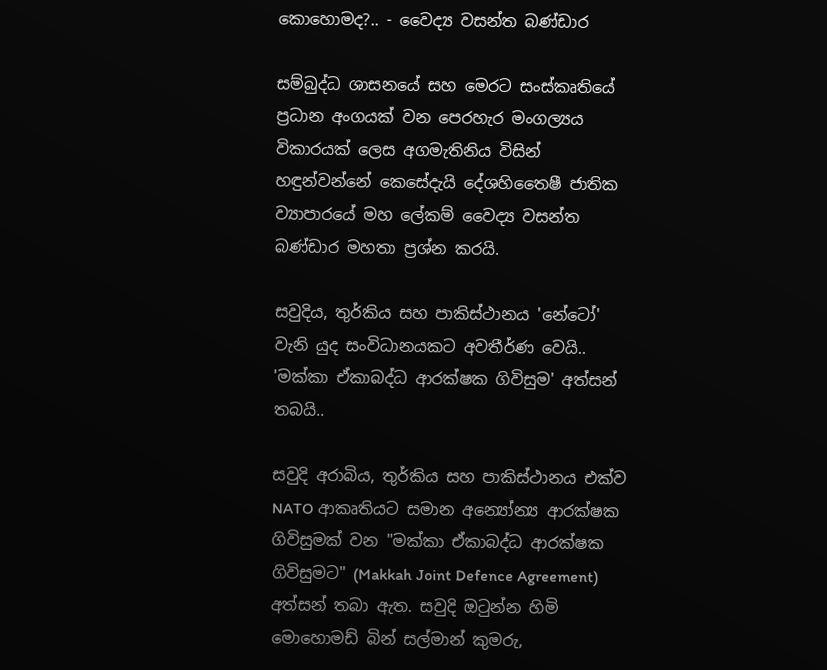කොහොමද?.. - වෛද්‍ය වසන්ත බණ්ඩාර

සම්බුද්ධ ශාසනයේ සහ මෙරට සංස්කෘතියේ ප්‍රධාන අංගයක් වන පෙරහැර මංගල්‍යය විකාරයක් ලෙස අගමැතිනිය විසින් හඳුන්වන්නේ කෙසේදැයි දේශහිතෛෂී ජාතික ව්‍යාපාරයේ මහ ලේකම් වෛද්‍ය වසන්ත බණ්ඩාර මහතා ප්‍රශ්න කරයි.

සවුදිය, තුර්කිය සහ පාකිස්ථානය 'නේටෝ' වැනි යුද සංවිධානයකට අවතීර්ණ වෙයි.. 'මක්කා ඒකාබද්ධ ආරක්ෂක ගිවිසුම' අත්සන් තබයි..

සවුදි අරාබිය, තුර්කිය සහ පාකිස්ථානය එක්ව NATO ආකෘතියට සමාන අන්‍යෝන්‍ය ආරක්ෂක ගිවිසුමක් වන "මක්කා ඒකාබද්ධ ආරක්ෂක ගිවිසුමට" (Makkah Joint Defence Agreement) අත්සන් තබා ඇත. සවුදි ඔටුන්න හිමි මොහොමඩ් බින් සල්මාන් කුමරු,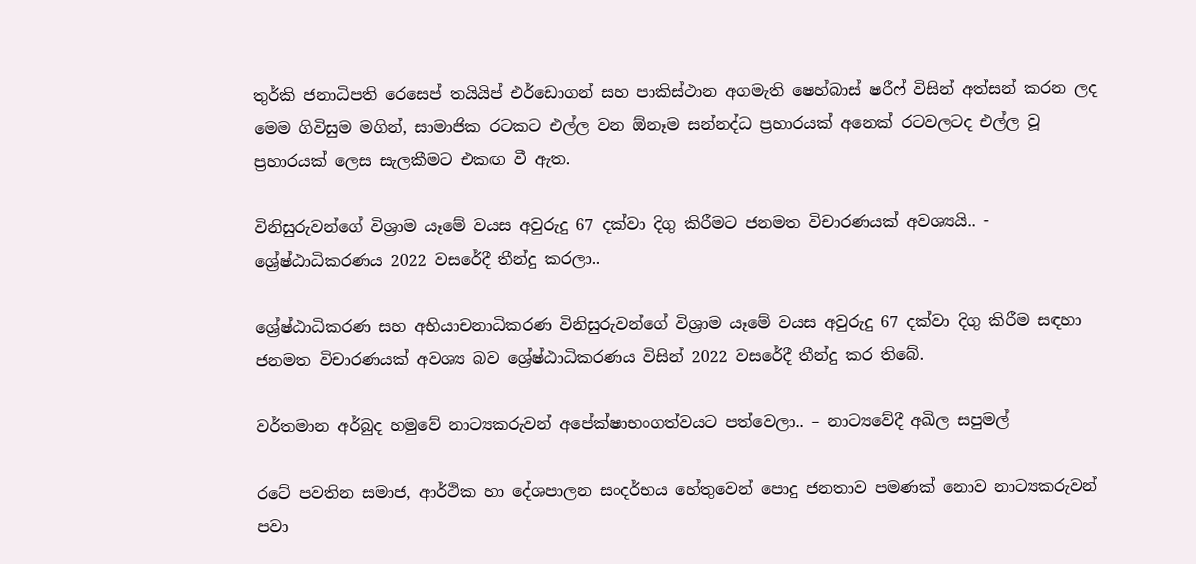තුර්කි ජනාධිපති රෙසෙප් තයියිප් එර්ඩොගන් සහ පාකිස්ථාන අගමැති ෂෙහ්බාස් ෂරීෆ් විසින් අත්සන් කරන ලද මෙම ගිවිසුම මගින්, සාමාජික රටකට එල්ල වන ඕනෑම සන්නද්ධ ප්‍රහාරයක් අනෙක් රටවලටද එල්ල වූ ප්‍රහාරයක් ලෙස සැලකීමට එකඟ වී ඇත.

විනිසුරුවන්ගේ විශ්‍රාම යෑමේ වයස අවුරුදු 67 දක්වා දිගු කිරීමට ජනමත විචාරණයක් අවශ්‍යයි.. - ශ්‍රේෂ්ඨාධිකරණය 2022 වසරේදී තීන්දු කරලා..

ශ්‍රේෂ්ඨාධිකරණ සහ අභියාචනාධිකරණ විනිසුරුවන්ගේ විශ්‍රාම යෑමේ වයස අවුරුදු 67 දක්වා දිගු කිරීම සඳහා ජනමත විචාරණයක් අවශ්‍ය බව ශ්‍රේෂ්ඨාධිකරණය විසින් 2022 වසරේදී තීන්දු කර තිබේ.

වර්තමාන අර්බුද හමුවේ නාට්‍යකරුවන් අපේක්ෂාභංගත්වයට පත්වෙලා.. – නාට්‍යවේදී අඛිල සපුමල්

රටේ පවතින සමාජ, ආර්ථික හා දේශපාලන සංදර්භය හේතුවෙන් පොදු ජනතාව පමණක් නොව නාට්‍යකරුවන් පවා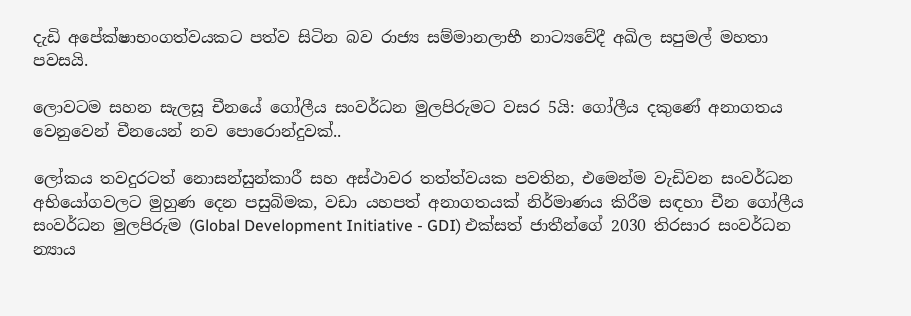දැඩි අපේක්ෂාභංගත්වයකට පත්ව සිටින බව රාජ්‍ය සම්මානලාභී නාට්‍යවේදී අඛිල සපුමල් මහතා පවසයි.

ලොවටම සහන සැලසූ චීනයේ ගෝලීය සංවර්ධන මුලපිරුමට වසර 5යි: ගෝලීය දකුණේ අනාගතය වෙනුවෙන් චීනයෙන් නව පොරොන්දුවක්..

ලෝකය තවදුරටත් නොසන්සුන්කාරී සහ අස්ථාවර තත්ත්වයක පවතින, එමෙන්ම වැඩිවන සංවර්ධන අභියෝගවලට මුහුණ දෙන පසුබිමක, වඩා යහපත් අනාගතයක් නිර්මාණය කිරීම සඳහා චීන ගෝලීය සංවර්ධන මුලපිරුම (Global Development Initiative - GDI) එක්සත් ජාතීන්ගේ 2030 තිරසාර සංවර්ධන න්‍යාය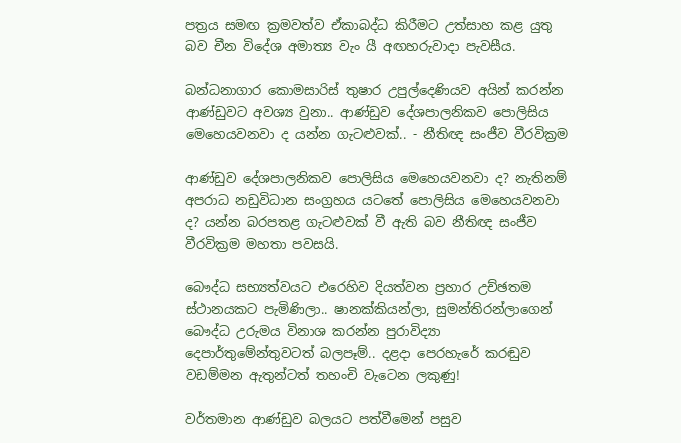පත්‍රය සමඟ ක්‍රමවත්ව ඒකාබද්ධ කිරීමට උත්සාහ කළ යුතු බව චීන විදේශ අමාත්‍ය වැං යී අඟහරුවාදා පැවසීය.

බන්ධනාගාර කොමසාරිස් තුෂාර උපුල්දෙණියව අයින් කරන්න ආණ්ඩුවට අවශ්‍ය වුනා.. ආණ්ඩුව දේශපාලනිකව පොලිසිය මෙහෙයවනවා ද යන්න ගැටළුවක්.. - නීතිඥ සංජීව වීරවික්‍රම

ආණ්ඩුව දේශපාලනිකව පොලිසිය මෙහෙයවනවා ද? නැතිනම් අපරාධ නඩුවිධාන සංග්‍රහය යටතේ පොලිසිය මෙහෙයවනවා ද? යන්න බරපතළ ගැටළුවක් වී ඇති බව නීතිඥ සංජීව වීරවික්‍රම මහතා පවසයි.

බෞද්ධ සභ්‍යත්වයට එරෙහිව දියත්වන ප්‍රහාර උච්ඡතම ස්ථානයකට පැමිණිලා.. ෂානක්කියන්ලා, සුමන්තිරන්ලාගෙන් බෞද්ධ උරුමය විනාශ කරන්න පුරාවිද්‍යා දෙපාර්තුමේන්තුවටත් බලපෑම්.. දළදා පෙරහැරේ කරඬුව වඩම්මන ඇතුන්ටත් තහංචි වැටෙන ලකුණු!

වර්තමාන ආණ්ඩුව බලයට පත්වීමෙන් පසුව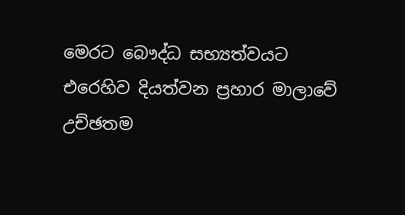මෙරට බෞද්ධ සභ්‍යත්වයට එරෙහිව දියත්වන ප්‍රහාර මාලාවේ උච්ඡතම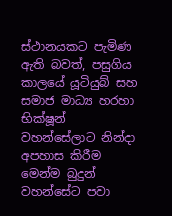ස්ථානයකට පැමිණ ඇති බවත්, පසුගිය කාලයේ යූටියුබ් සහ සමාජ මාධ්‍ය හරහා භික්ෂූන් වහන්සේලාට නින්දා අපහාස කිරීම මෙන්ම බුදුන් වහන්සේට පවා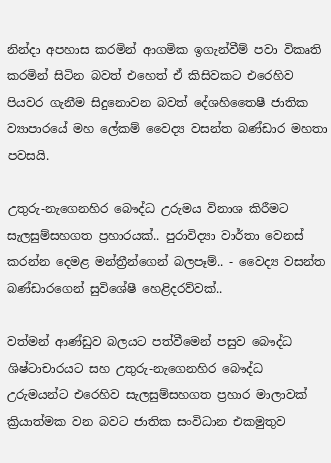නින්දා අපහාස කරමින් ආගමික ඉගැන්වීම් පවා විකෘති කරමින් සිටින බවත් එහෙත් ඒ කිසිවකට එරෙහිව පියවර ගැනීම සිදුනොවන බවත් දේශහිතෛෂී ජාතික ව්‍යාපාරයේ මහ ලේකම් වෛද්‍ය වසන්ත බණ්ඩාර මහතා පවසයි.

උතුරු-නැගෙනහිර බෞද්ධ උරුමය විනාශ කිරීමට සැලසුම්සහගත ප්‍රහාරයක්.. පුරාවිද්‍යා වාර්තා වෙනස් කරන්න දෙමළ මන්ත්‍රීන්ගෙන් බලපෑම්.. - වෛද්‍ය වසන්ත බණ්ඩාරගෙන් සුවිශේෂී හෙළිදරව්වක්..

වත්මන් ආණ්ඩුව බලයට පත්වීමෙන් පසුව බෞද්ධ ශිෂ්ටාචාරයට සහ උතුරු-නැගෙනහිර බෞද්ධ උරුමයන්ට එරෙහිව සැලසුම්සහගත ප්‍රහාර මාලාවක් ක්‍රියාත්මක වන බවට ජාතික සංවිධාන එකමුතුව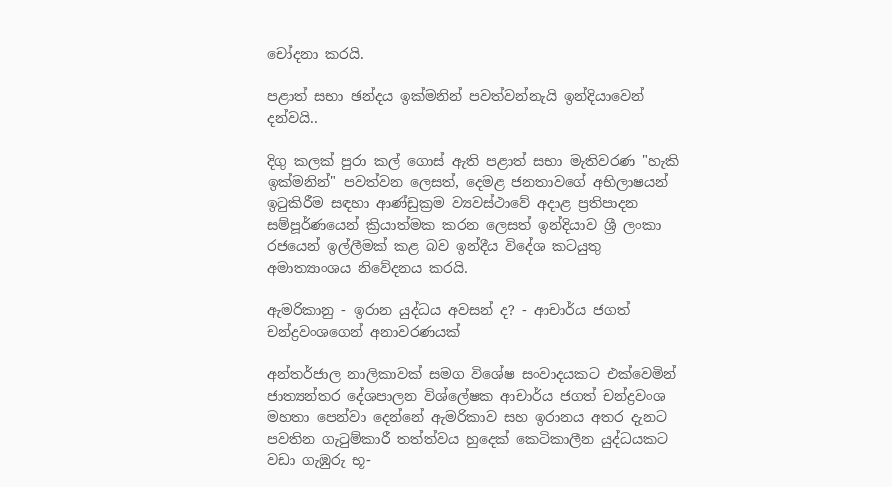චෝදනා කරයි.

පළාත් සභා ඡන්දය ඉක්මනින් පවත්වන්නැයි ඉන්දියාවෙන් දන්වයි..

දිගු කලක් පුරා කල් ගොස් ඇති පළාත් සභා මැතිවරණ "හැකි ඉක්මනින්" පවත්වන ලෙසත්, දෙමළ ජනතාවගේ අභිලාෂයන් ඉටුකිරීම සඳහා ආණ්ඩුක්‍රම ව්‍යවස්ථාවේ අදාළ ප්‍රතිපාදන සම්පූර්ණයෙන් ක්‍රියාත්මක කරන ලෙසත් ඉන්දියාව ශ්‍රී ලංකා රජයෙන් ඉල්ලීමක් කළ බව ඉන්දීය විදේශ කටයුතු අමාත්‍යාංශය නිවේදනය කරයි.

ඇමරිකානු - ඉරාන යුද්ධය අවසන් ද? - ආචාර්ය ජගත් චන්ද්‍රවංශගෙන් අනාවරණයක්

අන්තර්ජාල නාලිකාවක් සමග විශේෂ සංවාදයකට එක්වෙමින් ජාත්‍යන්තර දේශපාලන විශ්ලේෂක ආචාර්ය ජගත් චන්ද්‍රවංශ මහතා පෙන්වා දෙන්නේ ඇමරිකාව සහ ඉරානය අතර දැනට පවතින ගැටුම්කාරී තත්ත්වය හුදෙක් කෙටිකාලීන යුද්ධයකට වඩා ගැඹුරු භූ-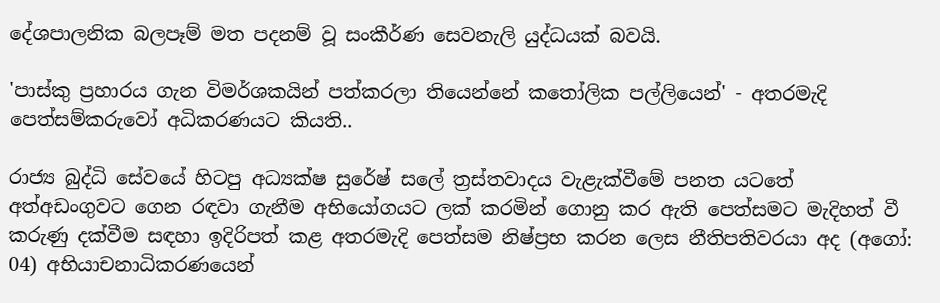දේශපාලනික බලපෑම් මත පදනම් වූ සංකීර්ණ සෙවනැලි යුද්ධයක් බවයි.

'පාස්කු ප්‍රහාරය ගැන විමර්ශකයින් පත්කරලා තියෙන්නේ කතෝලික පල්ලියෙන්' - අතරමැදි පෙත්සම්කරුවෝ අධිකරණයට කියති..

රාජ්‍ය බුද්ධි සේවයේ හිටපු අධ්‍යක්ෂ සුරේෂ් සලේ ත්‍රස්තවාදය වැළැක්වීමේ පනත යටතේ අත්අඩංගුවට ගෙන රඳවා ගැනීම අභියෝගයට ලක් කරමින් ගොනු කර ඇති පෙත්සමට මැදිහත් වී කරුණු දක්වීම සඳහා ඉදිරිපත් කළ අතරමැදි පෙත්සම නිෂ්ප්‍රභ කරන ලෙස නීතිපතිවරයා අද (අගෝ: 04) අභියාචනාධිකරණයෙන්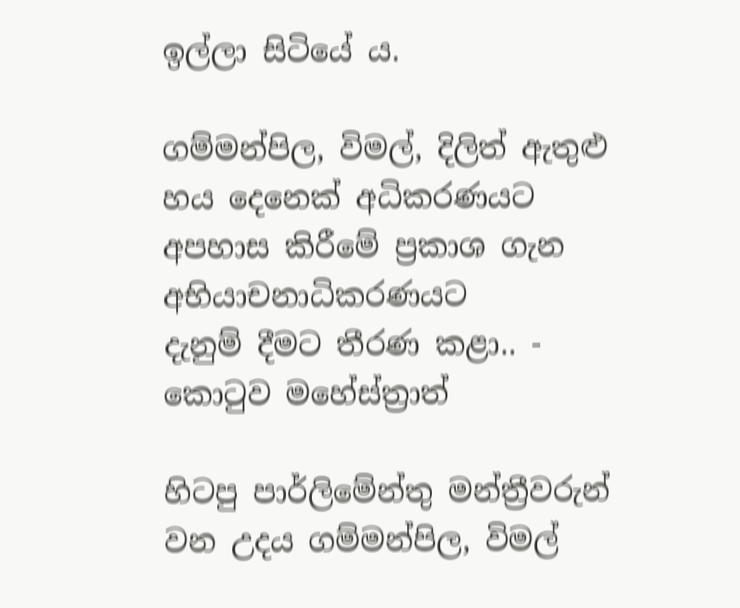ඉල්ලා සිටියේ ය.

ගම්මන්පිල, විමල්, දිලිත් ඇතුළු හය දෙනෙක් අධිකරණයට අපහාස කිරීමේ ප්‍රකාශ ගැන අභියාචනාධිකරණයට දැනුම් ‍දීමට තීරණ කළා.. - කොටුව මහේස්ත්‍රාත්

හිටපු පාර්ලිමේන්තු මන්ත්‍රීවරුන් වන උදය ගම්මන්පිල, විමල්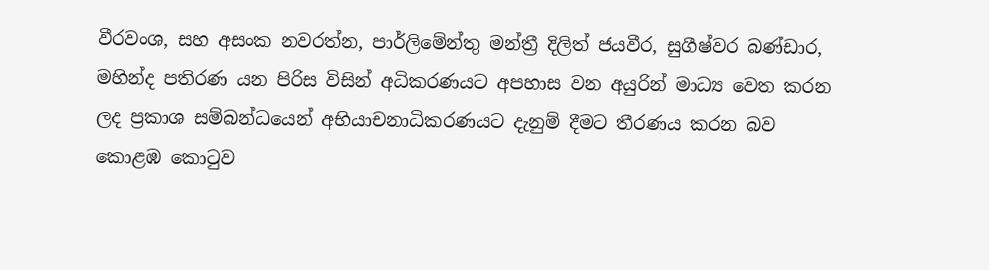වීරවංශ, සහ අසංක නවරත්න, පාර්ලිමේන්තු මන්ත්‍රී දිලිත් ජයවීර, සුගීෂ්වර බණ්ඩාර, මහින්ද පතිරණ යන පිරිස විසින් අධිකරණයට අපහාස වන අයුරින් මාධ්‍ය වෙත කරන ලද ප්‍රකාශ සම්බන්ධයෙන් අභියාචනාධිකරණයට දැනුම් දීමට තීරණය කරන බව කොළඹ කොටුව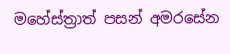මහේස්ත්‍රාත් පසන් අමරසේන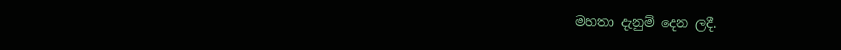මහතා දැනුම් දෙන ලදී.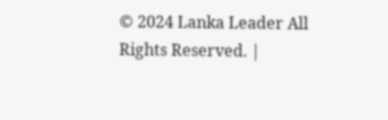© 2024 Lanka Leader All Rights Reserved. |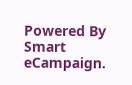Powered By Smart eCampaign.